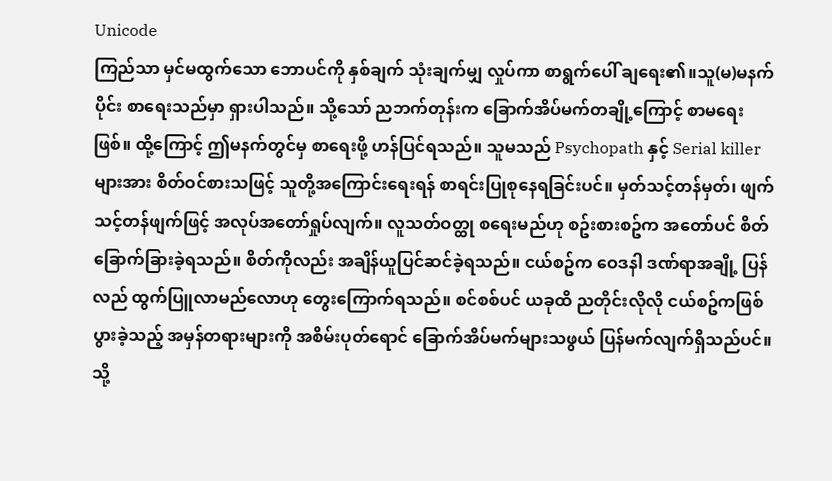Unicode
ကြည်သာ မှင်မထွက်သော ဘောပင်ကို နှစ်ချက် သုံးချက်မျှ လှုပ်ကာ စာရွက်ပေါ် ချရေး၏။သူ(မ)မနက်ပိုင်း စာရေးသည်မှာ ရှားပါသည်။ သို့သော် ညဘက်တုန်းက ခြောက်အိပ်မက်တချို့ကြောင့် စာမရေးဖြစ်။ ထို့ကြောင့် ဤမနက်တွင်မှ စာရေးဖို့ ဟန်ပြင်ရသည်။ သူမသည် Psychopath နှင့် Serial killer များအား စိတ်ဝင်စားသဖြင့် သူတို့အကြောင်းရေးရန် စာရင်းပြုစုနေရခြင်းပင်။ မှတ်သင့်တန်မှတ်၊ ဖျက်သင့်တန်ဖျက်ဖြင့် အလုပ်အတော်ရှုပ်လျက်။ လူသတ်ဝတ္ထု စရေးမည်ဟု စဥ်းစားစဥ်က အတော်ပင် စိတ်ခြောက်ခြားခဲ့ရသည်။ စိတ်ကိုလည်း အချိန်ယူပြင်ဆင်ခဲ့ရသည်။ ငယ်စဥ်က ဝေဒနါ ဒဏ်ရာအချို့ ပြန်လည် ထွက်ပြူလာမည်လောဟု တွေးကြောက်ရသည်။ စင်စစ်ပင် ယခုထိ ညတိုင်းလိုလို ငယ်စဥ်ကဖြစ်ပွားခဲ့သည့် အမှန်တရားများကို အစိမ်းပုတ်ရောင် ခြောက်အိပ်မက်များသဖွယ် ပြန်မက်လျက်ရှိသည်ပင်။ သို့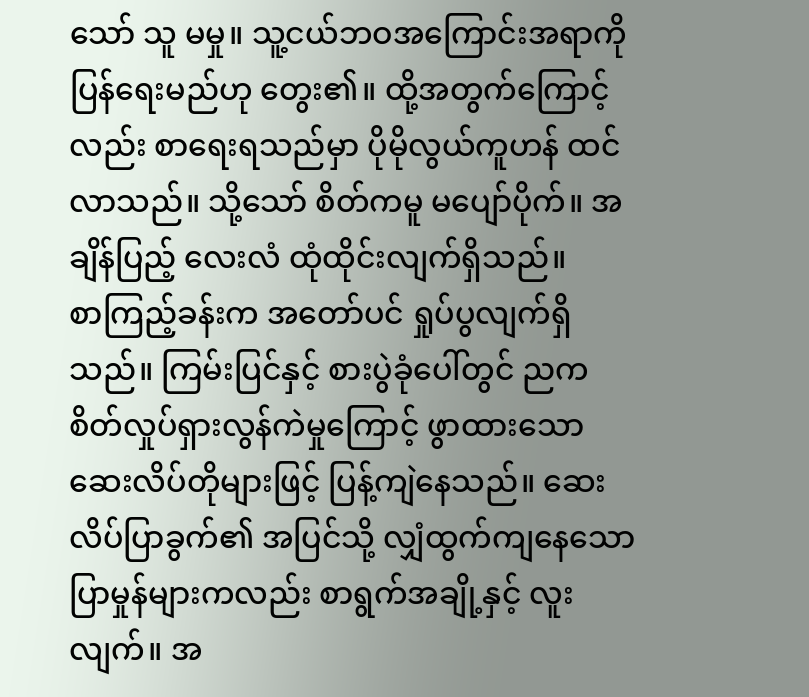သော် သူ မမှု။ သူ့ငယ်ဘဝအကြောင်းအရာကို ပြန်ရေးမည်ဟု တွေး၏။ ထို့အတွက်ကြောင့်လည်း စာရေးရသည်မှာ ပိုမိုလွယ်ကူဟန် ထင်လာသည်။ သို့သော် စိတ်ကမူ မပျော်ပိုက်။ အချိန်ပြည့် လေးလံ ထုံထိုင်းလျက်ရှိသည်။
စာကြည့်ခန်းက အတော်ပင် ရှုပ်ပွလျက်ရှိသည်။ ကြမ်းပြင်နှင့် စားပွဲခုံပေါ်တွင် ညက စိတ်လှုပ်ရှားလွန်ကဲမှုကြောင့် ဖွာထားသော ဆေးလိပ်တိုများဖြင့် ပြန့်ကျဲနေသည်။ ဆေးလိပ်ပြာခွက်၏ အပြင်သို့ လျှံထွက်ကျနေသော ပြာမှုန်များကလည်း စာရွက်အချို့နှင့် လူးလျက်။ အ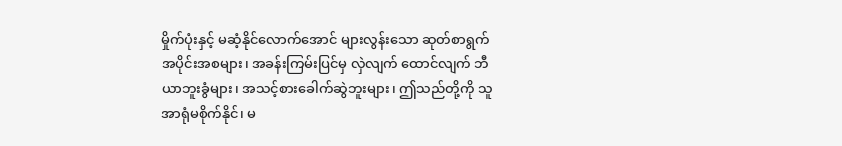မှိုက်ပုံးနှင့် မဆံ့နိုင်လောက်အောင် များလွန်းသော ဆုတ်စာရွက်အပိုင်းအစများ၊ အခန်းကြမ်းပြင်မှ လှဲလျက် ထောင်လျက် ဘီယာဘူးခွံများ၊ အသင့်စားခေါက်ဆွဲဘူးများ၊ ဤသည်တို့ကို သူ အာရုံမစိုက်နိုင်၊ မ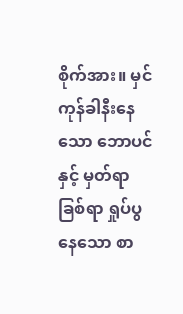စိုက်အား။ မှင်ကုန်ခါနီးနေသော ဘောပင်နှင့် မှတ်ရာခြစ်ရာ ရှုပ်ပွနေသော စာ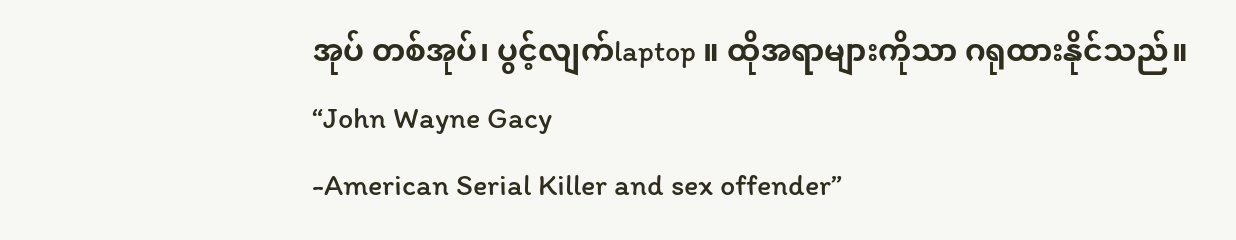အုပ် တစ်အုပ်၊ ပွင့်လျက်laptop ။ ထိုအရာများကိုသာ ဂရုထားနိုင်သည်။
“John Wayne Gacy
-American Serial Killer and sex offender”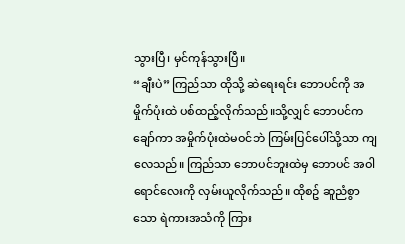သွားပြီ၊ မှင်ကုန်သွားပြီ။
“ချီးပဲ” ကြည်သာ ထိုသို့ ဆဲရေးရင်း ဘောပင်ကို အမှိုက်ပုံးထဲ ပစ်ထည့်လိုက်သည်။သို့လျှင် ဘောပင်က ချော်ကာ အမှိုက်ပုံးထဲမဝင်ဘဲ ကြမ်းပြင်ပေါ်သို့သာ ကျလေသည်။ ကြည်သာ ဘောပင်ဘူးထဲမှ ဘောပင် အဝါရောင်လေးကို လှမ်းယူလိုက်သည်။ ထိုစဥ် ဆူညံစွာသော ရဲကားအသံကို ကြား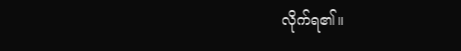လိုက်ရ၏။